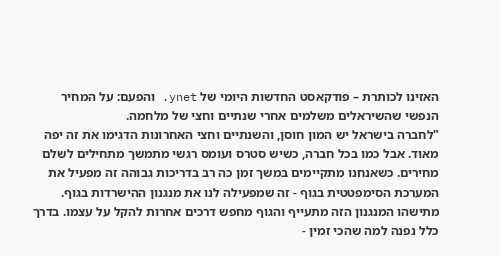האזינו לכותרת – פודקאסט החדשות היומי של ynet. והפעם: על המחיר הנפשי שהשיראלים משלמים אחרי שנתיים וחצי של מלחמה.
"לחברה בישראל יש המון חוסן, והשנתיים וחצי האחרונות הדגימו את זה יפה מאוד. אבל כמו בכל חברה, כשיש סטרס ועומס רגשי מתמשך מתחילים לשלם מחירים. כשאנחנו מתקיימים במשך זמן כה רב בדריכות גבוהה זה מפעיל את המערכת הסימפטטית בגוף - זה שמפעילה לנו את מנגנון ההישרדות בגוף. מתישהו המנגנון הזה מתעייף והגוף מחפש דרכים אחרות להקל על עצמו. בדרך כלל נפנה למה שהכי זמין -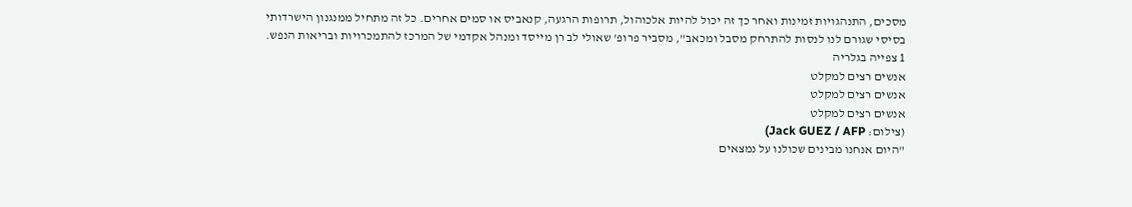מסכים, התנהגויות זמינות ואחר כך זה יכול להיות אלכוהול, תרופות הרגעה, קנאביס או סמים אחרים. כל זה מתחיל ממנגנון הישרדותי בסיסי שגורם לנו לנסות להתרחק מסבל ומכאב", מסביר פרופ' שאולי לב רן מייסד ומנהל אקדמי של המרכז להתמכרויות ובריאות הנפש.
1 צפייה בגלריה
אנשים רצים למקלט
אנשים רצים למקלט
אנשים רצים למקלט
(צילום: Jack GUEZ / AFP)
"היום אנחנו מבינים שכולנו על נמצאים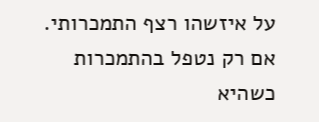על איזשהו רצף התמכרותי. אם רק נטפל בהתמכרות כשהיא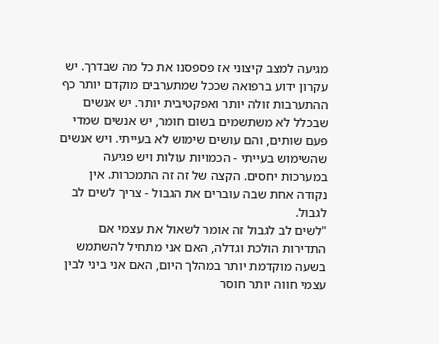מגיעה למצב קיצוני אז פספסנו את כל מה שבדרך. יש עקרון ידוע ברפואה שככל שמתערבים מוקדם יותר כף ההתערבות זולה יותר ואפקטיבית יותר. יש אנשים שבכלל לא משתשמים בשום חומר, יש אנשים שמדי פעם שותים, והם עושים שימוש לא בעייתי. ויש אנשים שהשימוש בעייתי - הכמויות עולות ויש פגיעה במערכות יחסים. הקצה של זה זה התמכרות. אין נקודה אחת שבה עוברים את הגבול - צריך לשים לב לגבול.
"לשים לב לגבול זה אומר לשאול את עצמי אם התדירות הולכת וגדלה, האם אני מתחיל להשתמש בשעה מוקדמת יותר במהלך היום, האם אני ביני לבין עצמי חווה יותר חוסר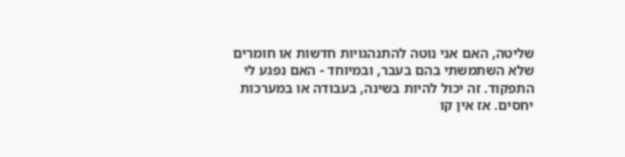שליטה, האם אני נוטה להתנהגויות חדשות או חומרים שלא השתמשתי בהם בעבר, ובמיוחד - האם נפגע לי התפקוד. זה יכול להיות בשינה, בעבודה או במערכות יחסים. אז אין קו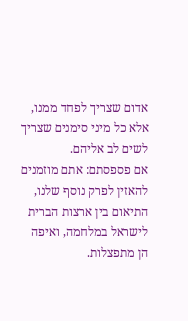אדום שצריך לפחד ממנו, אלא כל מיני סימנים שצריך לשים לב אליהם.
אם פספסתם: אתם מוזמנים להאזין לפרק נוסף שלנו, התיאום בין ארצות הברית לישראל במלחמה, ואיפה הן מתפצלות.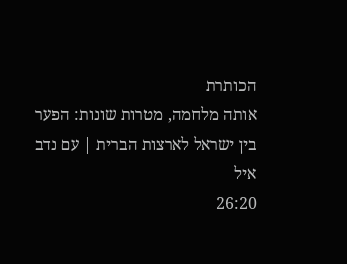הכותרת
אותה מלחמה, מטרות שונות: הפער בין ישראל לארצות הברית | עם נדב איל
26:20